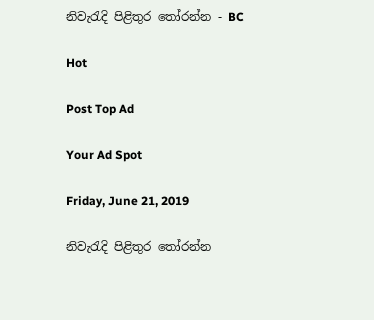නිවැරැදි පිළිතුර ‌තෝරන්න - BC

Hot

Post Top Ad

Your Ad Spot

Friday, June 21, 2019

නිවැරැදි පිළිතුර ‌තෝරන්න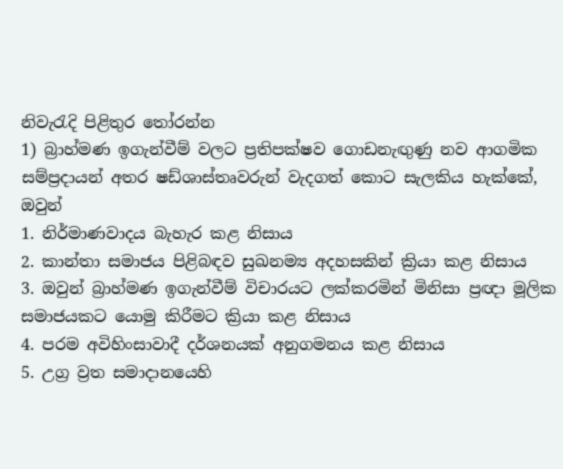නිවැරැදි පිළිතුර ‌තෝරන්න
1) බ්‍රාහ්මණ ඉගැන්වීම් වලට ප්‍රතිපක්ෂව ගොඩනැඟුණු නව ආගමික සම්ප්‍රදායන් අතර ෂඩ්ශාස්තෘවරුන් වැදගත් කොට සැලකිය හැක්කේ, ඔවුන්
1. නිර්මාණවාදය බැහැර කළ නිසාය
2. කාන්තා සමාජය පිළිබඳව සුඛනම්‍ය අදහසකින් ක්‍රියා කළ නිසාය
3. ඔවුන් බ්‍රාහ්මණ ඉගැන්වීම් විචාරයට ලක්කරමින් මිනිසා ප්‍රඥා මූලික සමාජයකට යොමු කිරීමට ක්‍රියා කළ නිසාය
4. පරම අවිහිංසාවාදී දර්ශනයක් අනුගමනය කළ නිසාය
5. උග්‍ර ව්‍රත සමාදානයෙහි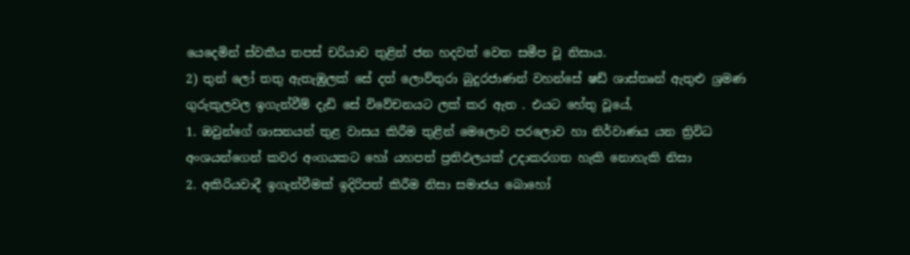යෙදෙමින් ස්වකීය තපස් චරියාව තුළින් ජන හදවත් වෙත සමීප වූ නිසාය.
2) තුන් ලෝ තතු ඇතැඹුලක් සේ දත් ලොව්තුරා බුදුරජාණන් වහන්සේ ෂඩ් ශාස්තෘන් ඇතුළු ශ්‍රමණ ගුරුකුලවල ඉගැන්වීම් දැඩි සේ විවේචනයට ලක් කර ඇත . එයට හේතු වූයේ,
1. ඔවුන්ගේ ශාසනයන් තුළ වාසය කිරීම තුළින් මෙලොව පරලොව හා නිර්වාණය යන ත්‍රිවිධ අංශයන්ගෙන් කවර අංගයකට හෝ යහපත් ප්‍රතිඵලයක් උදාකරගත හැකි නොහැකි නිසා
2. අකිරියවාදී ඉගැන්වීමක් ඉදිරිපත් කිරීම නිසා සමාජය බොහෝ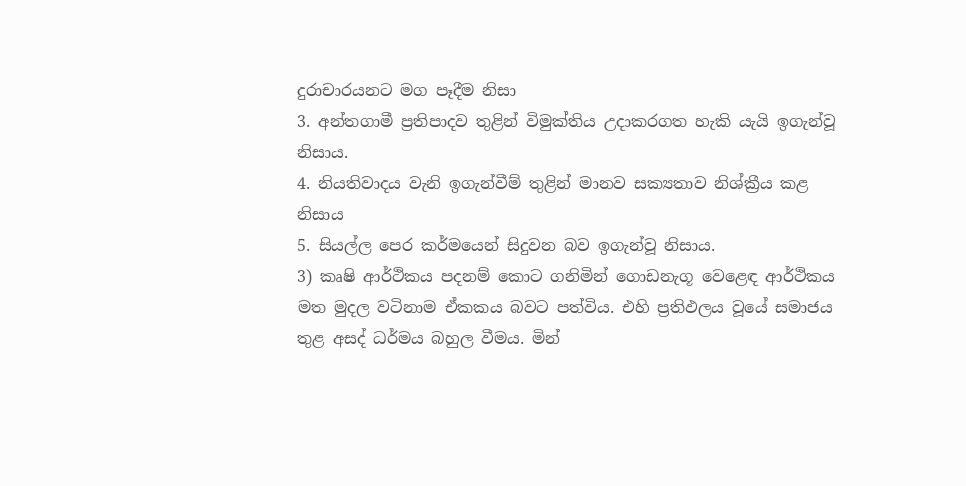දුරාචාරයනට මග පෑදීම නිසා
3. අන්තගාමී ප්‍රතිපාදව තුළින් විමුක්තිය උදාකරගත හැකි යැයි ඉගැන්වූ නිසාය.
4. නියතිවාදය වැනි ඉගැන්වීම් තුළින් මානව සක්‍යතාව නිශ්ක්‍රීය කළ නිසාය
5. සියල්ල පෙර කර්මයෙන් සිදුවන බව ඉගැන්වූ නිසාය.
3) කෘෂි ආර්ථිකය පදනම් කොට ගනිමින් ගොඩනැගූ වෙළෙඳ ආර්ථිකය මත මුදල වටිනාම ඒකකය බවට පත්විය. එහි ප්‍රතිඵලය වූයේ සමාජය තුළ අසද් ධර්මය බහුල වීමය. මින්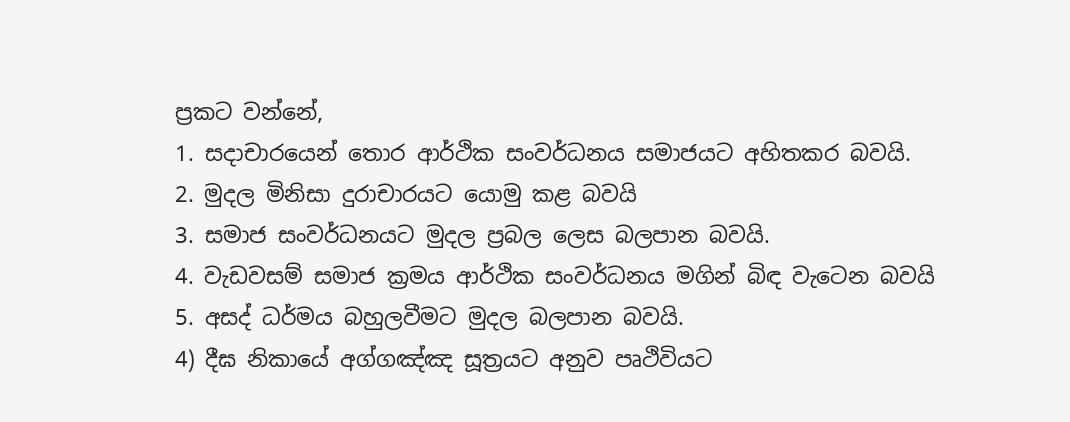ප්‍රකට වන්නේ,
1. සදාචාරයෙන් තොර ආර්ථික සංවර්ධනය සමාජයට අහිතකර බවයි.
2. මුදල මිනිසා දුරාචාරයට යොමු කළ බවයි
3. සමාජ සංවර්ධනයට මුදල ප්‍රබල ලෙස බලපාන බවයි.
4. වැඩවසම් සමාජ ක්‍රමය ආර්ථික සංවර්ධනය මගින් බිඳ වැටෙන බවයි
5. අසද් ධර්මය බහුලවීමට මුදල බලපාන බවයි.
4) දීඝ නිකායේ අග්ගඤ්ඤ සූත්‍රයට අනුව පෘථිවියට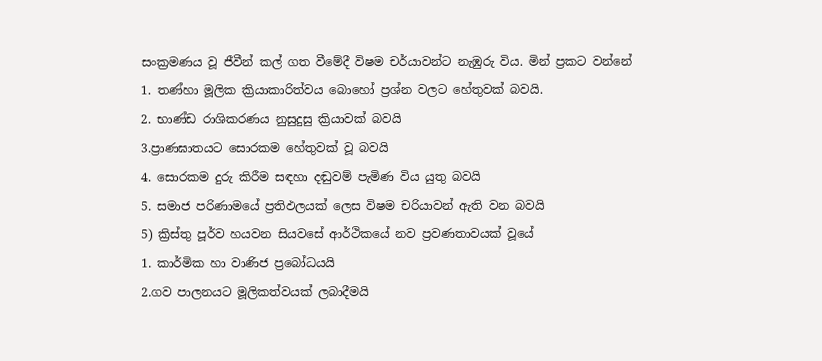සංක්‍රමණය වූ ජීවීන් කල් ගත වීමේදී විෂම චර්යාවන්ට නැඹුරු විය. මින් ප්‍රකට වන්නේ
1. තණ්හා මූලික ක්‍රියාකාරිත්වය බොහෝ ප්‍රශ්න වලට හේතුවක් බවයි.
2. භාණ්ඩ රාශිකරණය නුසුදුසු ක්‍රියාවක් බවයි
3.ප්‍රාණඝාතයට සොරකම හේතුවක් වූ බවයි
4. සොරකම දුරු කිරීම සඳහා දඬුවම් පැමිණ විය යුතු බවයි
5. සමාජ පරිණාමයේ ප්‍රතිඵලයක් ලෙස විෂම චරියාවන් ඇති වන බවයි
5) ක්‍රිස්තු පූර්ව හයවන සියවසේ ආර්ථිකයේ නව ප්‍රවණතාවයක් වූයේ
1. කාර්මික හා වාණිජ ප්‍රබෝධයයි
2.ගව පාලනයට මූලිකත්වයක් ලබාදීමයි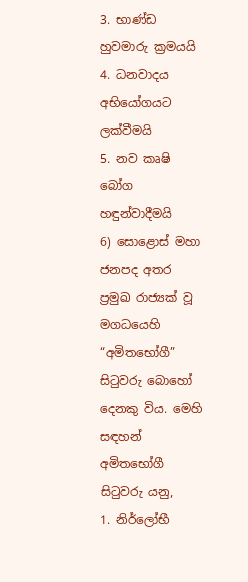3. භාණ්ඩ හුවමාරු ක්‍රමයයි
4. ධනවාදය අභියෝගයට ලක්වීමයි
5. නව කෘෂි බෝග හඳුන්වාදීමයි
6) සොළොස් මහා ජනපද අතර ප්‍රමුඛ රාජ්‍යක් වූ මගධයෙහි “අමිතභෝගී” සිටුවරු බොහෝ දෙනකු විය. මෙහි සඳහන් අමිතභෝගී සිටුවරු යනු,
1. නිර්ලෝභී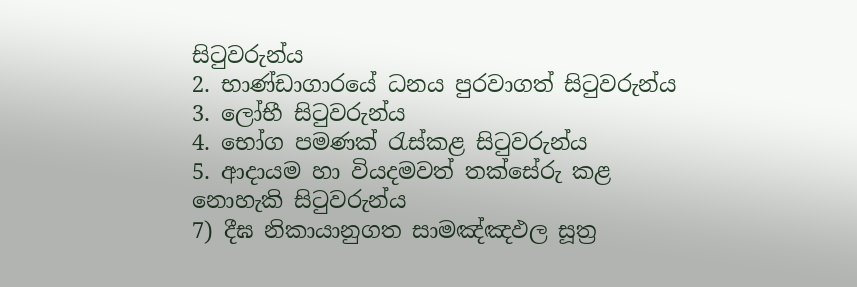සිටුවරුන්ය
2. භාණ්ඩාගාරයේ ධනය පුරවාගත් සිටුවරුන්ය
3. ලෝභී සිටුවරුන්ය
4. භෝග පමණක් රැස්කළ සිටුවරුන්ය
5. ආදායම හා වියදමවත් තක්සේරු කළ නොහැකි සිටුවරුන්ය
7) දීඝ නිකායානුගත සාමඤ්ඤඵල සූත්‍ර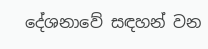දේශනාවේ සඳහන් වන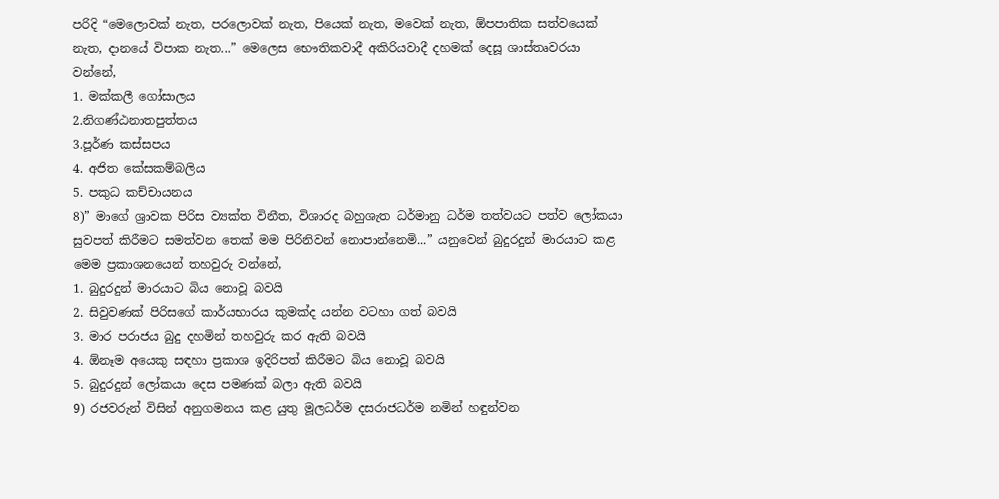පරිදි “මෙලොවක් නැත, පරලොවක් නැත, පියෙක් නැත, මවෙක් නැත, ඕපපාතික සත්වයෙක් නැත, දානයේ විපාක නැත...” මෙලෙස භෞතිකවාදී අකිරියවාදී දහමක් දෙසූ ශාස්තෘවරයා වන්නේ,
1. මක්කලී ගෝසාලය
2.නිගණ්ඨනාතපුත්තය
3.පූර්ණ කස්සපය
4. අජිත කේසකම්බලිය
5. පකුධ කච්චායනය
8)” මාගේ ශ්‍රාවක පිරිස ව්‍යක්ත විනීත, විශාරද බහුශැත ධර්මානු ධර්ම තත්වයට පත්ව ලෝකයා සුවපත් කිරීමට සමත්වන තෙක් මම පිරිනිවන් නොපාන්නෙමි...” යනුවෙන් බුදුරදුන් මාරයාට කළ මෙම ප්‍රකාශනයෙන් තහවුරු වන්නේ,
1. බුදුරදුන් මාරයාට බිය නොවූ බවයි
2. සිවුවණක් පිරිසගේ කාර්යභාරය කුමක්ද යන්න වටහා ගත් බවයි
3. මාර පරාජය බුදු දහමින් තහවුරු කර ඇති බවයි
4. ඕනෑම අයෙකු සඳහා ප්‍රකාශ ඉදිරිපත් කිරීමට බිය නොවූ බවයි
5. බුදුරදුන් ලෝකයා දෙස පමණක් බලා ඇති බවයි
9) රජවරුන් විසින් අනුගමනය කළ යුතු මූලධර්ම දසරාජධර්ම නමින් හඳුන්වන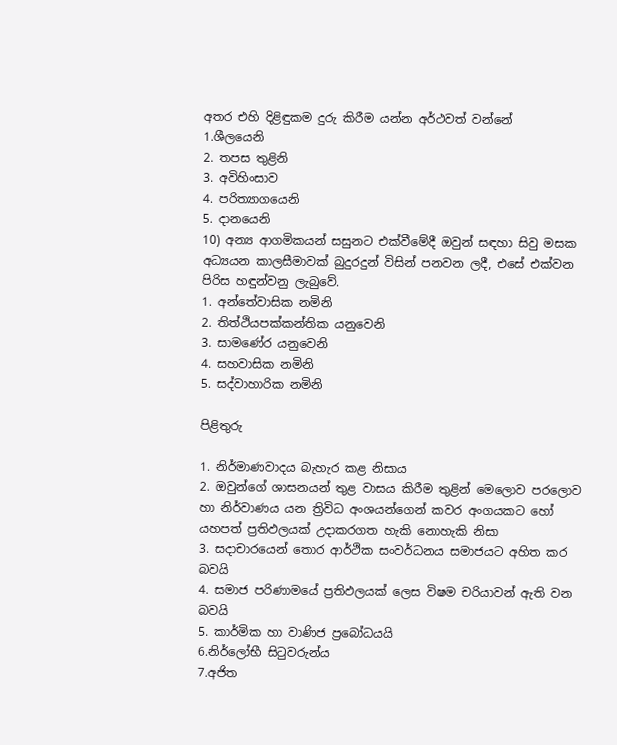අතර එහි දිළිඳුකම දුරු කිරීම යන්න අර්ථවත් වන්නේ
1.ශීලයෙනි
2. තපස තුළිනි
3. අවිහිංසාව
4. පරිත්‍යාගයෙනි
5. දානයෙනි
10) අන්‍ය ආගමිකයන් සසුනට එක්වීමේදී ඔවුන් සඳහා සිවු මසක අධ්‍යයන කාලසීමාවක් බුදුරදුන් විසින් පනවන ලදී, එසේ එක්වන පිරිස හඳුන්වනු ලැබුවේ.
1. අන්තේවාසික නමිනි
2. තිත්ථියපක්කන්තික යනුවෙනි
3. සාමණේර යනුවෙනි
4. සහවාසික නමිනි
5. සද්වාහාරික නමිනි

පිළිතුරු

1. නිර්මාණවාදය බැහැර කළ නිසාය
2. ඔවුන්ගේ ශාසනයන් තුළ වාසය කිරීම තුළින් මෙලොව පරලොව හා නිර්වාණය යන ත්‍රිවිධ අංශයන්ගෙන් කවර අංගයකට හෝ යහපත් ප්‍රතිඵලයක් උදාකරගත හැකි නොහැකි නිසා
3. සදාචාරයෙන් තොර ආර්ථික සංවර්ධනය සමාජයට අහිත කර බවයි
4. සමාජ පරිණාමයේ ප්‍රතිඵලයක් ලෙස විෂම චරියාවන් ඇති වන බවයි
5. කාර්මික හා වාණිජ ප්‍රබෝධයයි
6.නිර්ලෝභී සිටුවරුන්ය
7.අජිත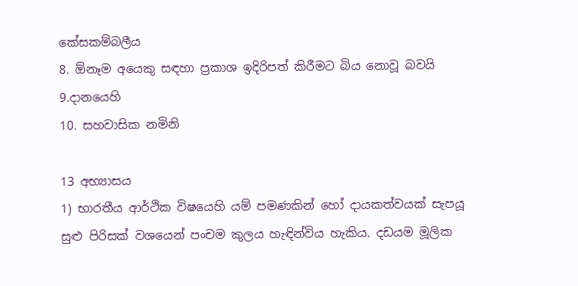කේසකම්බලීය
8. ඕනෑම අයෙකු සඳහා ප්‍රකාශ ඉදිරිපත් කිරීමට බිය නොවූ බවයි
9.දානයෙහි
10. සහවාසික නමිනි

13 අභ්‍යාසය
1) භාරතීය ආර්ථික විෂයෙහි යම් පමණකින් හෝ දායකත්වයක් සැපයූ සුළු පිරිසක් වශයෙන් පංචම කුලය හැඳින්විය හැකිය. දඩයම මූලික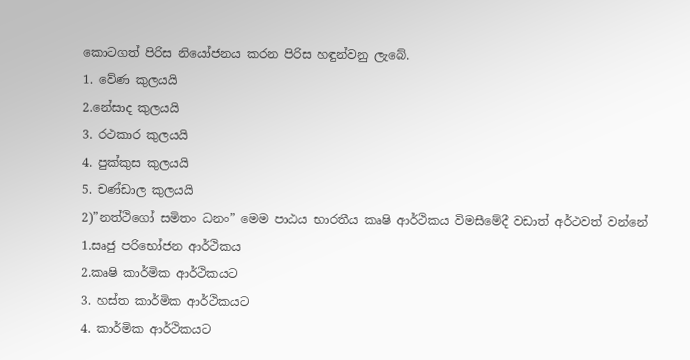කොටගත් පිරිස නියෝජනය කරන පිරිස හඳුන්වනු ලැබේ.
1. වේණ කුලයයි
2.නේසාද කුලයයි
3. රථකාර කුලයයි
4. පුක්කුස කුලයයි
5. චණ්ඩාල කුලයයි
2)”නත්ථිගෝ සමිතං ධනං” මෙම පාඨය භාරතීය කෘෂි ආර්ථිකය විමසීමේදී වඩාත් අර්ථවත් වන්නේ
1.සෘජු පරිභෝජන ආර්ථිකය
2.කෘෂි කාර්මික ආර්ථිකයට
3. හස්ත කාර්මික ආර්ථිකයට
4. කාර්මික ආර්ථිකයට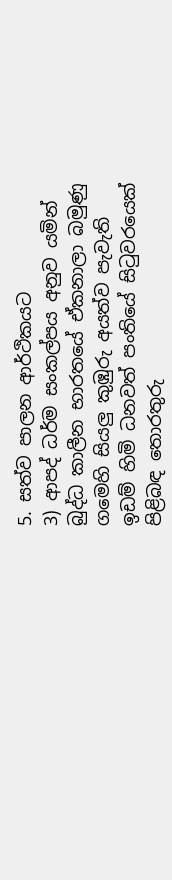5. සත්ව පාලන ආර්ථිකයට
3) ආපද් ධර්ම සංකල්පය අනුව යමින් බුද්ධ කාලීන භාරතයේ ඒකනාලා බමුණු ගමෙහි සියලු කුඹුරු අයත්ව පැවැති ඉඩම් හිමි ධනවත් පංතියේ සිටුවරයෙක් පිළිබඳ තොරතුරු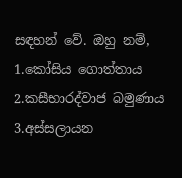සඳහන් වේ. ඔහු නම්,
1.කෝසිය ගොත්තාය
2.කසීභාරද්වාජ බමුණාය
3.අස්සලායන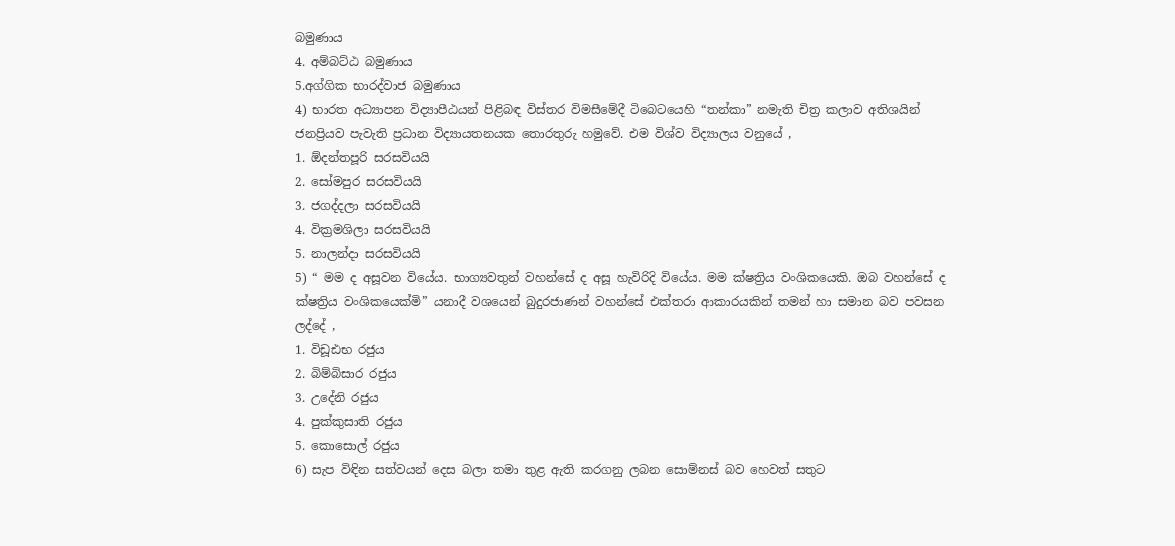බමුණාය
4. අම්බට්ඨ බමුණාය
5.අග්ගික භාරද්වාජ බමුණාය
4) භාරත අධ්‍යාපන විද්‍යාපීඨයන් පිළිබඳ විස්තර විමසීමේදී ටිබෙටයෙහි “තන්කා” නමැති චිත්‍ර කලාව අතිශයින් ජනප්‍රියව පැවැති ප්‍රධාන විද්‍යායතනයක තොරතුරු හමුවේ. එම විශ්ව විද්‍යාලය වනුයේ ,
1. ඕදන්තපූරි සරසවියයි
2. සෝමපුර සරසවියයි
3. ජගද්දලා සරසවියයි
4. වික්‍රමශිලා සරසවියයි
5. නාලන්දා සරසවියයි
5) “ මම ද අසූවන වියේය. භාග්‍යවතුන් වහන්සේ ද අසූ හැවිරිදි වියේය. මම ක්ෂත්‍රිය වංශිකයෙකි. ඔබ වහන්සේ ද ක්ෂත්‍රිය වංශිකයෙක්මි” යනාදී වශයෙන් බුදුරජාණන් වහන්සේ එක්තරා ආකාරයකින් තමන් හා සමාන බව පවසන ලද්දේ ,
1. විඩූඪභ රජුය
2. බිම්බිසාර රජුය
3. උදේනි රජුය
4. පුක්කුසාති රජුය
5. කොසොල් රජුය
6) සැප විඳින සත්වයන් දෙස බලා තමා තුළ ඇති කරගනු ලබන සොම්නස් බව හෙවත් සතුට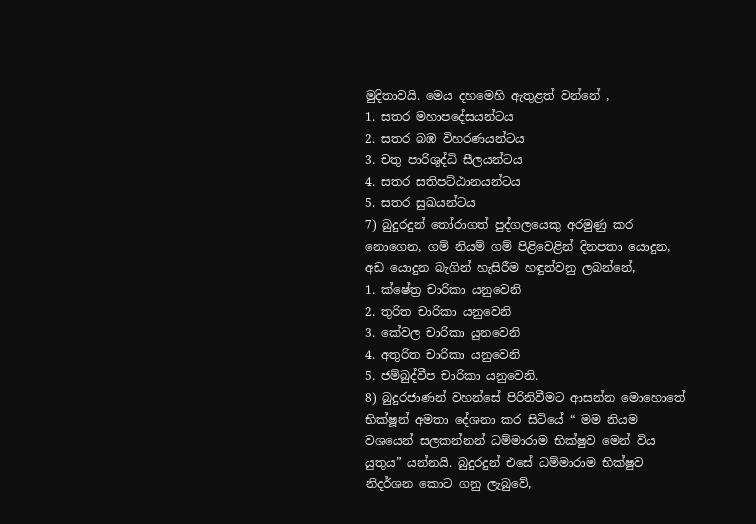මුදිතාවයි. මෙය දහමෙහි ඇතුළත් වන්නේ ,
1. සතර මහාපදේසයන්ටය
2. සතර බඹ විහරණයන්ටය
3. චතු පාරිශුද්ධි සීලයන්ටය
4. සතර සතිපට්ඨානයන්ටය
5. සතර සුඛයන්ටය
7) බුදුරදුන් තෝරාගත් පුද්ගලයෙකු අරමුණු කර නොගෙන, ගම් නියම් ගම් පිළිවෙළින් දිනපතා යොදුන, අඩ යොදුන බැගින් හැසිරීම හඳුන්වනු ලබන්නේ,
1. ක්ෂේත්‍ර චාරිකා යනුවෙනි
2. තුරිත චාරිකා යනුවෙනි
3. කේවල චාරිකා යුනවෙනි
4. අතුරිත චාරිකා යනුවෙනි
5. ජම්බුද්වීප චාරිකා යනුවෙනි.
8) බුදුරජාණන් වහන්සේ පිරිනිවීමට ආසන්න මොහොතේ භික්ෂූන් අමතා දේශනා කර සිටියේ “ මම නියම වශයෙන් සලකන්නන් ධම්මාරාම භික්ෂුව මෙන් විය යුතුය” යන්නයි. බුදුරදුන් එසේ ධම්මාරාම භික්ෂුව නිදර්ශන කොට ගනු ලැබුවේ,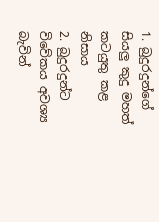1. බුදුරදුන්ගේ සියලු කුදු මහත් කටයුතු කළ නිසාය
2. බුදුරදුන්ට විවේකය අවශ්‍ය බැවින්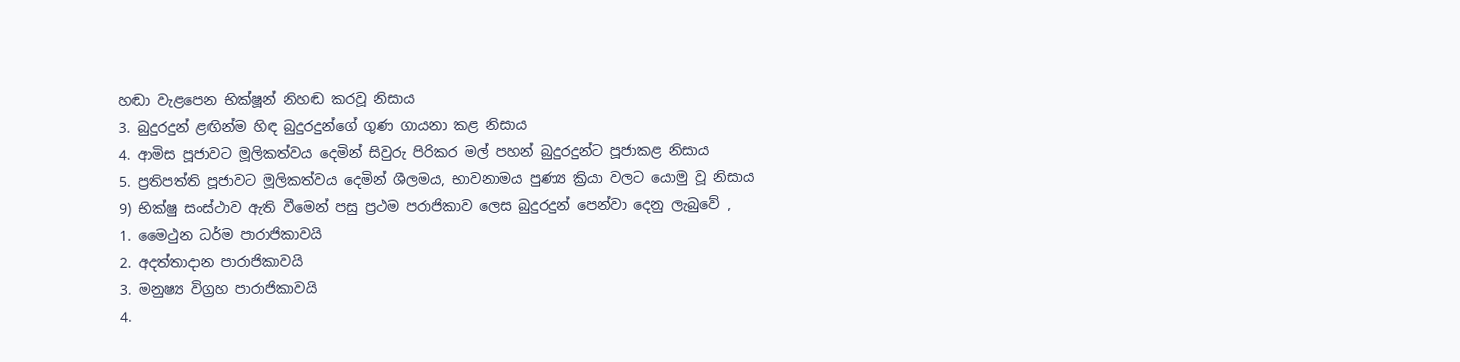හඬා වැළපෙන භික්ෂූන් නිහඬ කරවූ නිසාය
3. බුදුරදුන් ළඟින්ම හිඳ බුදුරදුන්ගේ ගුණ ගායනා කළ නිසාය
4. ආමිස පූජාවට මූලිකත්වය දෙමින් සිවුරු පිරිකර මල් පහන් බුදුරදුන්ට පූජාකළ නිසාය
5. ප්‍රතිපත්ති පූජාවට මූලිකත්වය දෙමින් ශීලමය, භාවනාමය පුණ්‍ය ක්‍රියා වලට යොමු වූ නිසාය
9) භික්ෂු සංස්ථාව ඇති වීමෙන් පසු ප්‍රථම පරාජිකාව ලෙස බුදුරදුන් පෙන්වා දෙනු ලැබුවේ ,
1. මෛථුන ධර්ම පාරාජිකාවයි
2. අදත්තාදාන පාරාජිකාවයි
3. මනුෂ්‍ය විග්‍රහ පාරාජිකාවයි
4.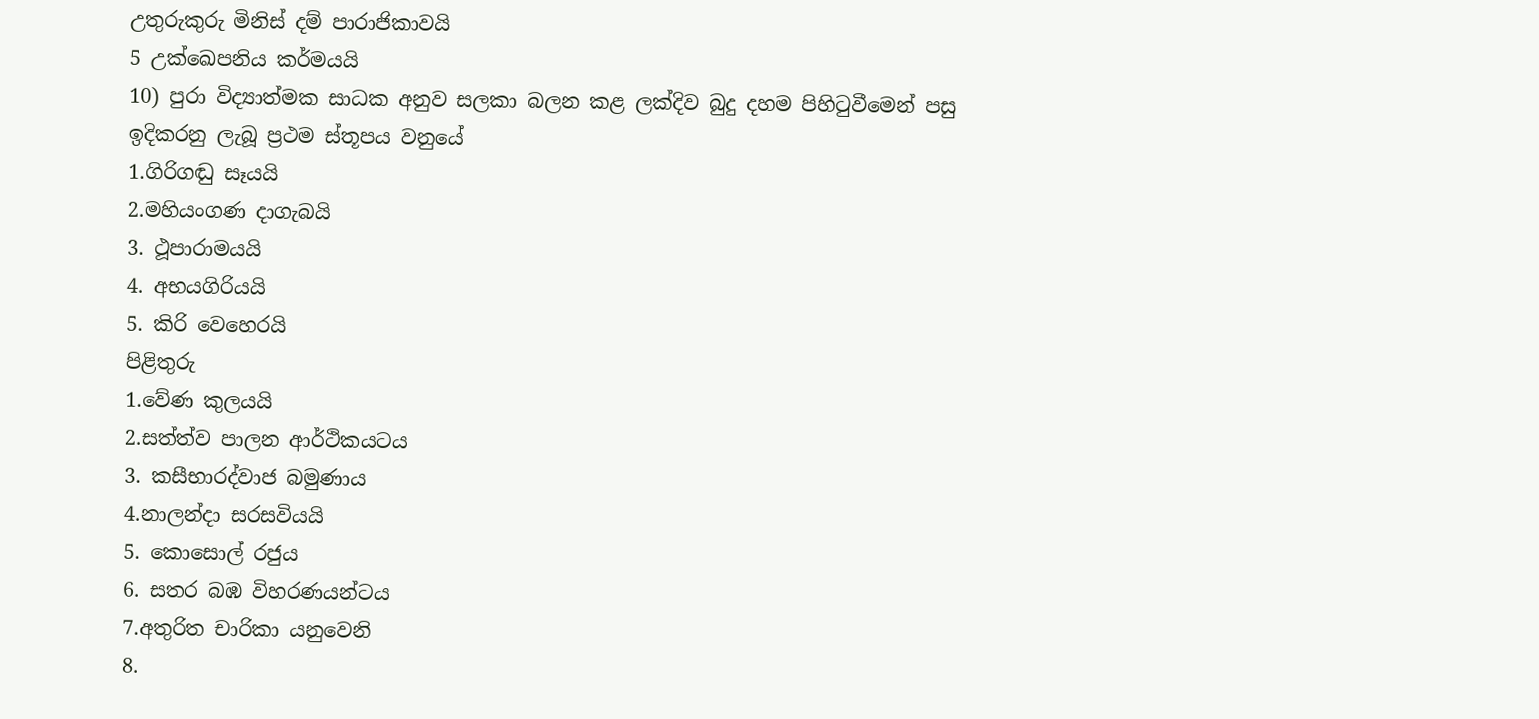උතුරුකුරු මිනිස් දම් පාරාජිකාවයි
5 උක්ඛෙපනිය කර්මයයි
10) පුරා විද්‍යාත්මක සාධක අනුව සලකා බලන කළ ලක්දිව බුදු දහම පිහිටුවීමෙන් පසු ඉදිකරනු ලැබූ ප්‍රථම ස්තූපය වනුයේ
1.ගිරිගඬු සෑයයි
2.මහියංගණ දාගැබයි
3. ථූපාරාමයයි
4. අභයගිරියයි
5. කිරි වෙහෙරයි
පිළිතුරු
1.වේණ කුලයයි
2.සත්ත්ව පාලන ආර්ථිකයටය
3. කසීභාරද්වාජ බමුණාය
4.නාලන්දා සරසවියයි
5. කොසොල් රජුය
6. සතර බඹ විහරණයන්ටය
7.අතුරිත චාරිකා යනුවෙනි
8.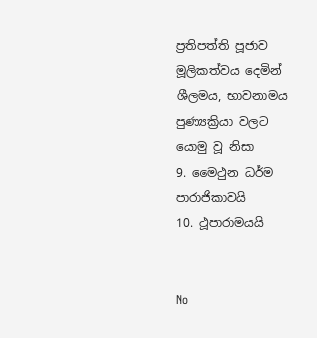ප්‍රතිපත්ති පූජාව මූලිකත්වය දෙමින් ශීලමය, භාවනාමය පුණ්‍යක්‍රියා වලට යොමු වූ නිසා
9. මෛථුන ධර්ම පාරාජිකාවයි
10. ථූපාරාමයයි


No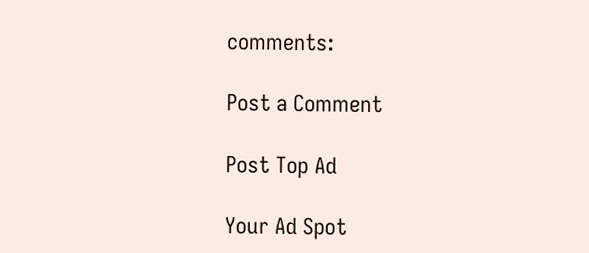comments:

Post a Comment

Post Top Ad

Your Ad Spot